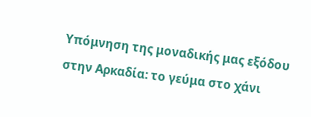Υπόμνηση της μοναδικής μας εξόδου στην Αρκαδία: το γεύμα στο χάνι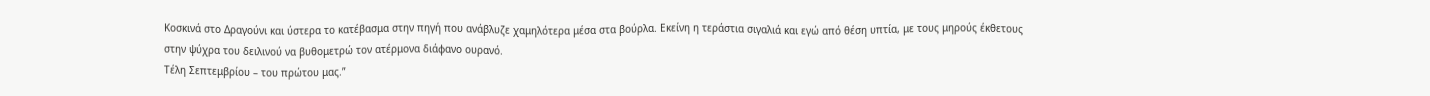Κοσκινά στο Δραγούνι και ύστερα το κατέβασμα στην πηγή που ανάβλυζε χαμηλότερα μέσα στα βούρλα. Εκείνη η τεράστια σιγαλιά και εγώ από θέση υπτία, με τους μηρούς έκθετους στην ψύχρα του δειλινού να βυθομετρώ τον ατέρμονα διάφανο ουρανό.
Τέλη Σεπτεμβρίου – του πρώτου μας.”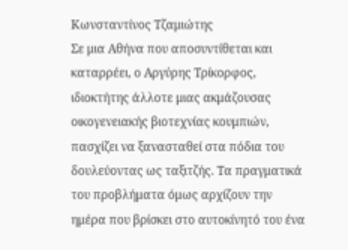Κωνσταντίνος Τζαμιώτης
Σε μια Αθήνα που αποσυντίθεται και καταρρέει, ο Αργύρης Τρίκορφος, ιδιοκτήτης άλλοτε μιας ακμάζουσας οικογενειακής βιοτεχνίας κουμπιών, πασχίζει να ξανασταθεί στα πόδια του δουλεύοντας ως ταξιτζής. Τα πραγματικά του προβλήματα όμως αρχίζουν την ημέρα που βρίσκει στο αυτοκίνητό του ένα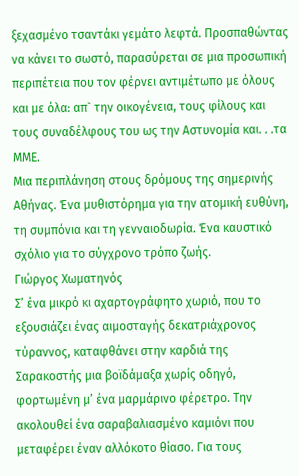ξεχασμένο τσαντάκι γεμάτο λεφτά. Προσπαθώντας να κάνει το σωστό, παρασύρεται σε μια προσωπική περιπέτεια που τον φέρνει αντιμέτωπο με όλους και με όλα: απ` την οικογένεια, τους φίλους και τους συναδέλφους του ως την Αστυνομία και. . .τα ΜΜΕ.
Μια περιπλάνηση στους δρόμους της σημερινής Αθήνας. Ένα μυθιστόρημα για την ατομική ευθύνη, τη συμπόνια και τη γενναιοδωρία. Ένα καυστικό σχόλιο για το σύγχρονο τρόπο ζωής.
Γιώργος Χωματηνός
Σ’ ένα μικρό κι αχαρτογράφητο χωριό, που το εξουσιάζει ένας αιμοσταγής δεκατριάχρονος τύραννος, καταφθάνει στην καρδιά της Σαρακοστής μια βοϊδάμαξα χωρίς οδηγό, φορτωμένη μ’ ένα μαρμάρινο φέρετρο. Την ακολουθεί ένα σαραβαλιασμένο καμιόνι που μεταφέρει έναν αλλόκοτο θίασο. Για τους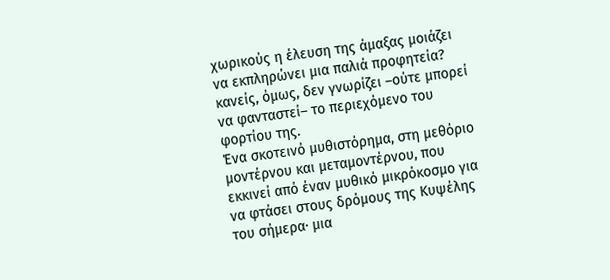χωρικούς η έλευση της άμαξας μοιάζει να εκπληρώνει μια παλιά προφητεία? κανείς, όμως, δεν γνωρίζει –ούτε μπορεί να φανταστεί– το περιεχόμενο του φορτίου της.
Ένα σκοτεινό μυθιστόρημα, στη μεθόριο μοντέρνου και μεταμοντέρνου, που εκκινεί από έναν μυθικό μικρόκοσμο για να φτάσει στους δρόμους της Κυψέλης του σήμερα· μια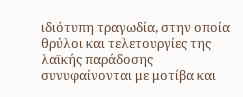ιδιότυπη τραγωδία, στην οποία θρύλοι και τελετουργίες της λαϊκής παράδοσης συνυφαίνονται με μοτίβα και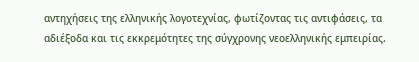αντηχήσεις της ελληνικής λογοτεχνίας, φωτίζοντας τις αντιφάσεις, τα αδιέξοδα και τις εκκρεμότητες της σύγχρονης νεοελληνικής εμπειρίας.